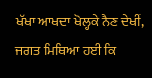ਖੱਖਾ ਆਖਦਾ ਖੋਲ੍ਹਕੇ ਨੈਣ ਦੇਖੀਂ, ਜਗਤ ਮਿਥਿਆ ਹਈ ਕਿ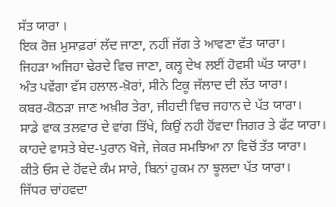ਸੱਤ ਯਾਰਾ ।
ਇਕ ਰੋਜ਼ ਮੁਸਾਫ਼ਰਾਂ ਲੱਦ ਜਾਣਾ, ਨਹੀਂ ਜੱਗ ਤੇ ਆਵਣਾ ਵੱਤ ਯਾਰਾ।
ਜਿਹੜਾ ਅਜਿਹਾ ਢੇਰਦੇ ਵਿਚ ਜਾਣਾ, ਕਲ੍ਹ ਦੇਖ ਲਈਂ ਹੋਵਸੀ ਘੱਤ ਯਾਰਾ।
ਅੰਤ ਪਵੇਂਗਾ ਵੱਸ ਹਲਾਲ-ਖ਼ੋਰਾਂ, ਸੀਨੇ ਟਿਕੂ ਜੱਲਾਦ ਦੀ ਲੱਤ ਯਾਰਾ।
ਕਬਰ-ਕੋਠੜਾ ਜਾਣ ਅਖ਼ੀਰ ਤੇਰਾ, ਜੀਹਦੀ ਵਿਚ ਜਹਾਨ ਦੇ ਪੱਤ ਯਾਰਾ।
ਸਾਡੇ ਵਾਕ ਤਲਵਾਰ ਦੇ ਵਾਂਗ ਤਿੱਖੇ, ਕਿਉਂ ਨਹੀ ਹੋਂਵਦਾ ਜਿਗਰ ਤੇ ਫੱਟ ਯਾਰਾ।
ਕਾਹਦੇ ਵਾਸਤੇ ਬੇਦ-ਪੁਰਾਨ ਖੋਜੇ, ਜੇਕਰ ਸਮਝਿਆ ਨਾ ਵਿਚੋਂ ਤੱਤ ਯਾਰਾ।
ਕੀਤੇ ਓਸ ਦੇ ਹੋਂਵਦੇ ਕੰਮ ਸਾਰੇ, ਬਿਨਾਂ ਹੁਕਮ ਨਾ ਝੂਲਦਾ ਪੱਤ ਯਾਰਾ।
ਜਿੱਧਰ ਚਾਂਹਵਦਾ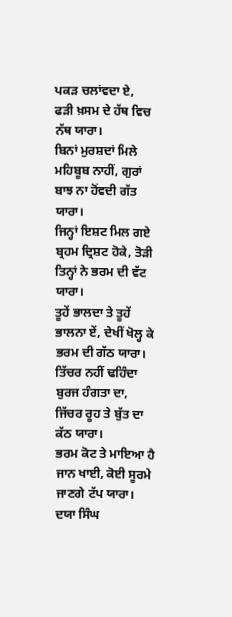ਪਕੜ ਚਲਾਂਵਦਾ ਏ, ਫੜੀ ਖ਼ਸਮ ਦੇ ਹੱਥ ਵਿਚ ਨੱਥ ਯਾਰਾ।
ਬਿਨਾਂ ਮੁਰਸ਼ਦਾਂ ਮਿਲੇ ਮਹਿਬੂਬ ਨਾਹੀਂ, ਗੁਰਾਂ ਬਾਝ ਨਾ ਹੋਂਵਦੀ ਗੱਤ ਯਾਰਾ।
ਜਿਨ੍ਹਾਂ ਇਸ਼ਟ ਮਿਲ ਗਏ ਬ੍ਰਹਮ ਦ੍ਰਿਸ਼ਟ ਹੋਕੇ, ਤੋੜੀ ਤਿਨ੍ਹਾਂ ਨੇ ਭਰਮ ਦੀ ਵੱਟ ਯਾਰਾ।
ਤੂਹੇਂ ਭਾਲਦਾ ਤੇ ਤੂਹੇਂ ਭਾਲਨਾ ਏਂ, ਦੇਖੀਂ ਖੋਲ੍ਹ ਕੇ ਭਰਮ ਦੀ ਗੱਠ ਯਾਰਾ।
ਤਿੱਚਰ ਨਹੀਂ ਢਹਿੰਦਾ ਬੁਰਜ ਹੰਗਤਾ ਦਾ, ਜਿੱਚਰ ਰੂਹ ਤੇ ਬੁੱਤ ਦਾ ਕੱਠ ਯਾਰਾ।
ਭਰਮ ਕੋਟ ਤੇ ਮਾਇਆ ਹੈ ਜਾਨ ਖਾਈ, ਕੋਈ ਸੂਰਮੇ ਜਾਣਗੇ ਟੱਪ ਯਾਰਾ।
ਦਯਾ ਸਿੰਘ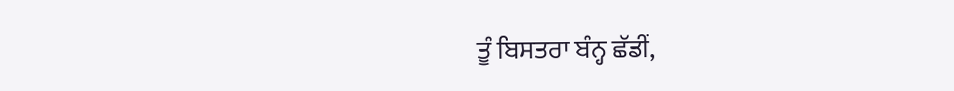ਤੂੰ ਬਿਸਤਰਾ ਬੰਨ੍ਹ ਛੱਡੀਂ,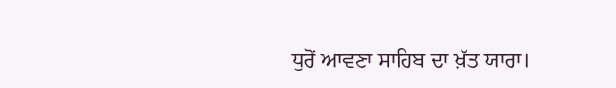ਧੁਰੋਂ ਆਵਣਾ ਸਾਹਿਬ ਦਾ ਖ਼ੱਤ ਯਾਰਾ।